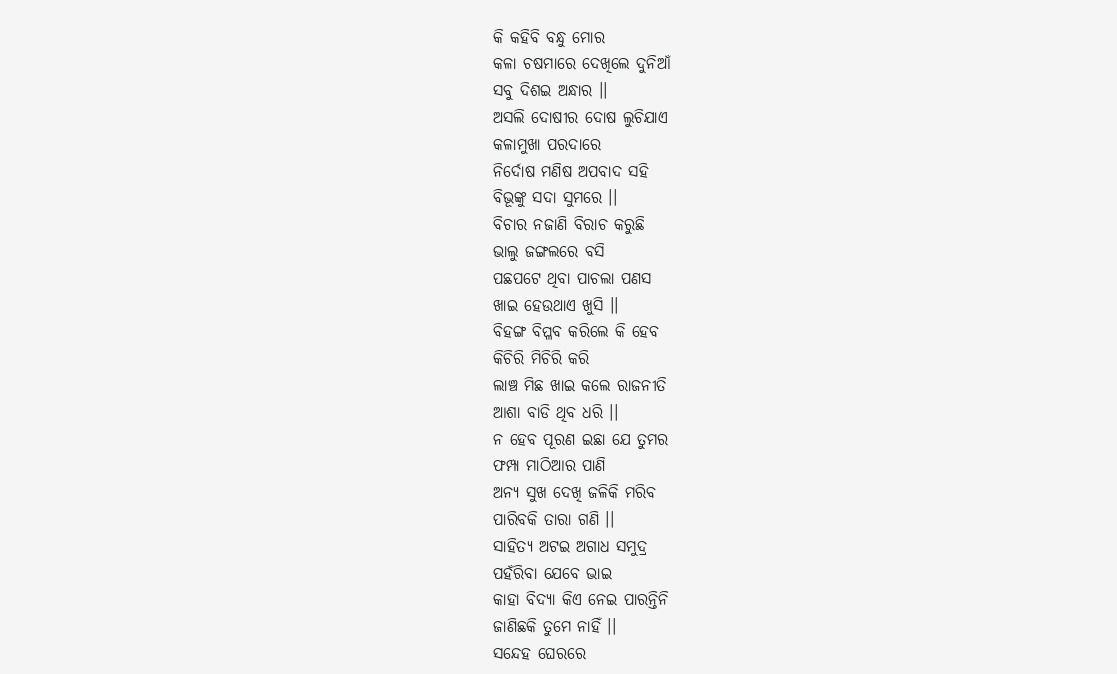କି କହିବି ବନ୍ଧୁ ମୋର
କଳା ଚଷମାରେ ଦେଖିଲେ ଦୁନିଆଁ
ସବୁ ଦିଶଇ ଅନ୍ଧାର ।।
ଅସଲି ଦୋଷୀର ଦୋଷ ଲୁଚିଯାଏ
କଳାମୁଖା ପରଦାରେ
ନିର୍ଦୋଷ ମଣିଷ ଅପବାଦ ସହି
ବିଭୂଙ୍କୁ ସଦା ସୁମରେ ।।
ବିଚାର ନଜାଣି ବିରାଚ କରୁଛି
ଭାଲୁ ଜଙ୍ଗଲରେ ବସି
ପଛପଟେ ଥିବା ପାଚଲା ପଣସ
ଖାଇ ହେଉଥାଏ ଖୁସି ।।
ବିହଙ୍ଗ ବିପ୍ଳବ କରିଲେ କି ହେବ
କିଚିରି ମିଚିରି କରି
ଲାଞ୍ଚ ମିଛ ଖାଇ କଲେ ରାଜନୀତି
ଆଶା ବାଡି ଥିବ ଧରି ।।
ନ ହେବ ପୂରଣ ଇଛା ଯେ ତୁମର
ଫମ୍ପା ମାଠିଆର ପାଣି
ଅନ୍ୟ ସୁଖ ଦେଖି ଜଳିକି ମରିବ
ପାରିବକି ତାରା ଗଣି ।।
ସାହିତ୍ୟ ଅଟଇ ଅଗାଧ ସମୁଦ୍ର
ପହଁରିବା ଯେବେ ଭାଇ
କାହା ବିଦ୍ୟା କିଏ ନେଇ ପାରନ୍ତିନି
ଜାଣିଛକି ତୁମେ ନାହିଁ ।।
ସନ୍ଦେହ ଘେରରେ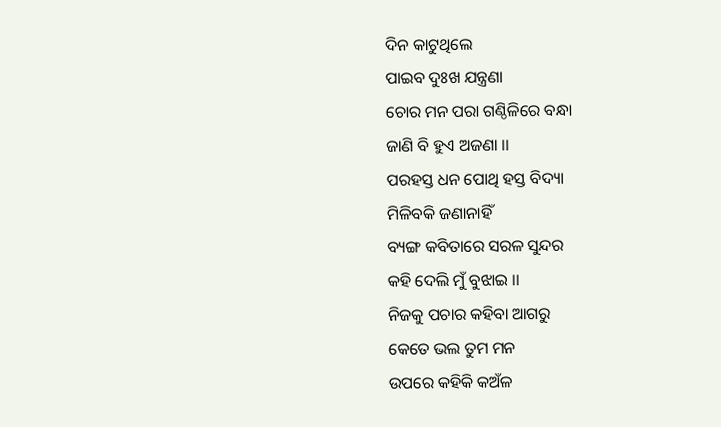ଦିନ କାଟୁଥିଲେ
ପାଇବ ଦୁଃଖ ଯନ୍ତ୍ରଣା
ଚୋର ମନ ପରା ଗଣ୍ଠିଳିରେ ବନ୍ଧା
ଜାଣି ବି ହୁଏ ଅଜଣା ।।
ପରହସ୍ତ ଧନ ପୋଥି ହସ୍ତ ବିଦ୍ୟା
ମିଳିବକି ଜଣାନାହିଁ
ବ୍ୟଙ୍ଗ କବିତାରେ ସରଳ ସୁନ୍ଦର
କହି ଦେଲି ମୁଁ ବୁଝାଇ ।।
ନିଜକୁ ପଚାର କହିବା ଆଗରୁ
କେତେ ଭଲ ତୁମ ମନ
ଉପରେ କହିକି କଅଁଳ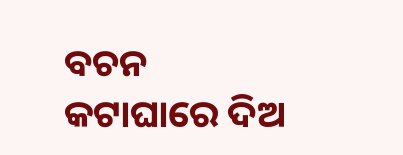ବଚନ
କଟାଘାରେ ଦିଅ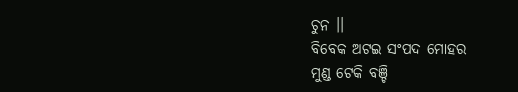ଚୁନ ।।
ବିବେକ ଅଟଇ ସଂପଦ ମୋହର
ମୁଣ୍ଡ ଟେକି ବଞ୍ଚି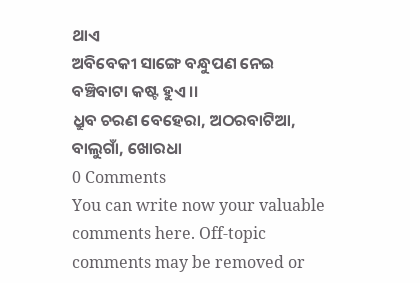ଥାଏ
ଅବିବେକୀ ସାଙ୍ଗେ ବନ୍ଧୁପଣ ନେଇ
ବଞ୍ଚିବାଟା କଷ୍ଟ ହୁଏ ।।
ଧ୍ରୁବ ଚରଣ ବେହେରା, ଅଠରବାଟିଆ, ବାଲୁଗାଁ, ଖୋରଧା
0 Comments
You can write now your valuable comments here. Off-topic comments may be removed or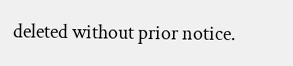deleted without prior notice.